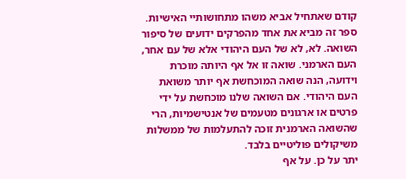קודם שאתחיל אביא משהו מתחושותיי האישיות.
ספר זה מביא את אחד מהפרקים ידועים של סיפור השואה. לא, לא של העם היהודי אלא של עם אחר, העם הארמני. שואה זו אל אף היותה מוכרת וידועה, הנה שואה המוכחשת אף יותר משואת העם היהודי. אם השואה שלנו מוכחשת על ידי פרטים או ארגונים מטעמים של אנטישמיות, הרי שהשואה הארמנית זוכה להתעלמות של ממשלות משיקולים פוליטיים בלבד.
יתר על כן. על אף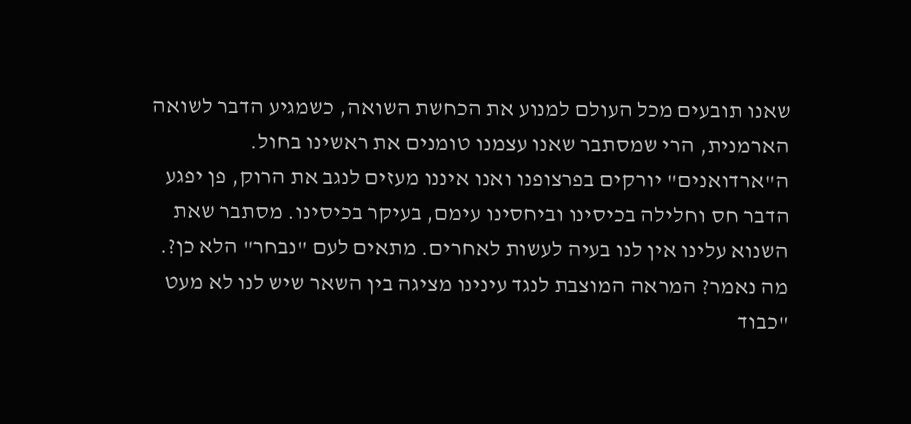שאנו תובעים מכל העולם למנוע את הכחשת השואה, כשמגיע הדבר לשואה הארמנית, הרי שמסתבר שאנו עצמנו טומנים את ראשינו בחול. ה"ארדואנים" יורקים בפרצופנו ואנו איננו מעזים לנגב את הרוק, פן יפגע הדבר חס וחלילה בכיסינו וביחסינו עימם, בעיקר בכיסינו. מסתבר שאת השנוא עלינו אין לנו בעיה לעשות לאחרים. מתאים לעם "נבחר" הלא כן?. מה נאמר? המראה המוצבת לנגד עינינו מציגה בין השאר שיש לנו לא מעט "כבוד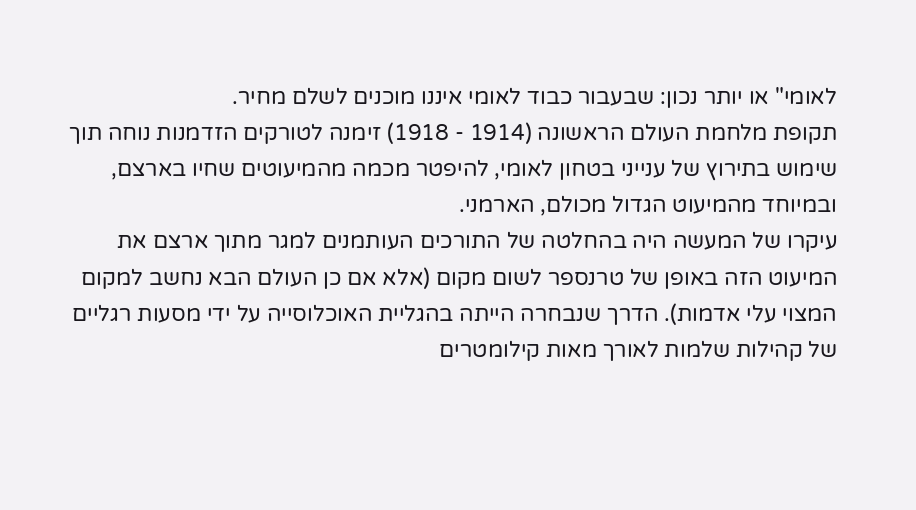לאומי" או יותר נכון: שבעבור כבוד לאומי איננו מוכנים לשלם מחיר.
תקופת מלחמת העולם הראשונה (1914 - 1918) זימנה לטורקים הזדמנות נוחה תוך שימוש בתירוץ של ענייני בטחון לאומי, להיפטר מכמה מהמיעוטים שחיו בארצם, ובמיוחד מהמיעוט הגדול מכולם, הארמני.
עיקרו של המעשה היה בהחלטה של התורכים העותמנים למגר מתוך ארצם את המיעוט הזה באופן של טרנספר לשום מקום (אלא אם כן העולם הבא נחשב למקום המצוי עלי אדמות). הדרך שנבחרה הייתה בהגליית האוכלוסייה על ידי מסעות רגליים של קהילות שלמות לאורך מאות קילומטרים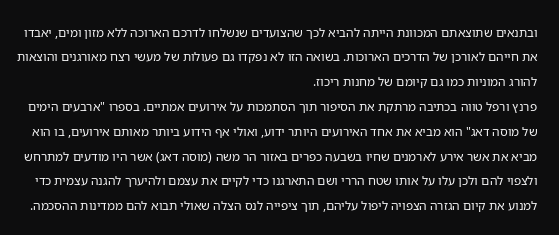ובתנאים שתוצאתם המכוונת הייתה להביא לכך שהצועדים שנשלחו לדרכם הארוכה ללא מזון ומים, יאבדו את חייהם לאורכן של הדרכים הארוכות. בשואה הזו לא נפקדו גם פעולות של מעשי רצח מאורגנים והוצאות להורג המוניות כמו גם קיומם של מחנות ריכוז.
פרנץ ורפל טווה בכתיבה מרתקת את הסיפור תוך הסתמכות על אירועים אמתיים. בספרו "ארבעים הימים של מוסה דאג" הוא מביא את אחד האירועים היותר ידוע, ואולי אף הידוע ביותר מאותם אירועים, בו הוא מביא את אשר אירע לארמנים שחיו בשבעה כפרים באזור הר משה (מוסה דאג) אשר היו מודעים למתרחש ולצפוי להם ולכן עלו על אותו שטח הררי ושם התארגנו כדי לקיים את עצמם ולהיערך להגנה עצמית כדי למנוע את קיום הגזרה הצפויה ליפול עליהם, תוך ציפייה לנס הצלה שאולי תבוא להם ממדינות ההסכמה.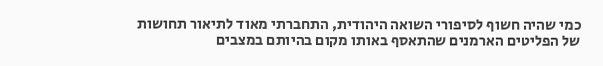כמי שהיה חשוף לסיפורי השואה היהודית, התחברתי מאוד לתיאור תחושות של הפליטים הארמנים שהתאסף באותו מקום בהיותם במצבים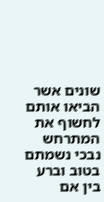שונים אשר הביאו אותם לחשוף את המתרחש נבכי נשמתם בטוב וברע בין אם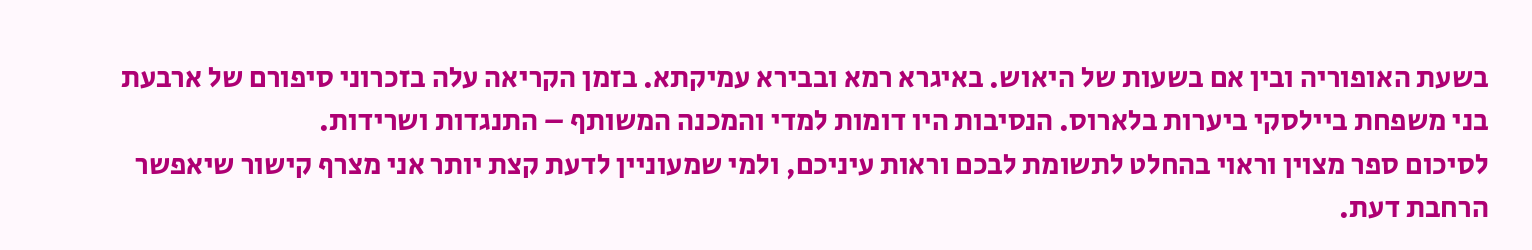בשעת האופוריה ובין אם בשעות של היאוש. באיגרא רמא ובבירא עמיקתא. בזמן הקריאה עלה בזכרוני סיפורם של ארבעת בני משפחת ביילסקי ביערות בלארוס. הנסיבות היו דומות למדי והמכנה המשותף – התנגדות ושרידות.
לסיכום ספר מצוין וראוי בהחלט לתשומת לבכם וראות עיניכם, ולמי שמעוניין לדעת קצת יותר אני מצרף קישור שיאפשר הרחבת דעת.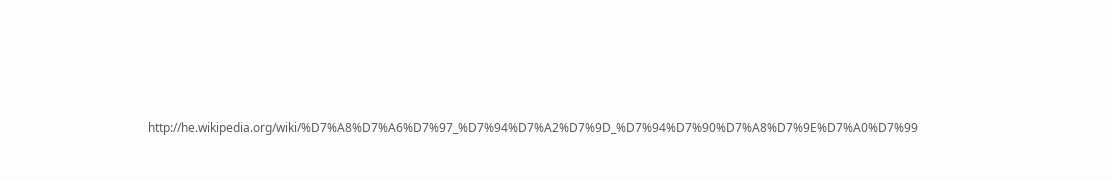http://he.wikipedia.org/wiki/%D7%A8%D7%A6%D7%97_%D7%94%D7%A2%D7%9D_%D7%94%D7%90%D7%A8%D7%9E%D7%A0%D7%99